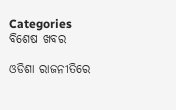Categories
ବିଶେଷ ଖବର

ଓଡିଶା ରାଜନୀତିରେ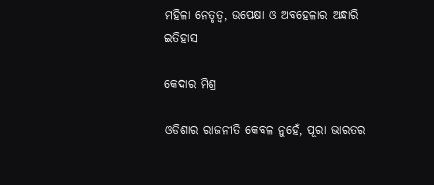ମହିଳା ନେତୃତ୍ଵ, ଉପେକ୍ଷା ଓ ଅବହେଳାର ଅନ୍ଧାରି ଇତିହାସ

କେଦାର ମିଶ୍ର

ଓଡିଶାର ରାଜନୀତି କେବଳ ନୁହେଁ, ପୂରା ଭାରତର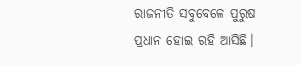ରାଜନୀତି ସବୁବେଳେ ପୁରୁଷ  ପ୍ରଧାନ ହୋଇ ରହି ଆସିଛି।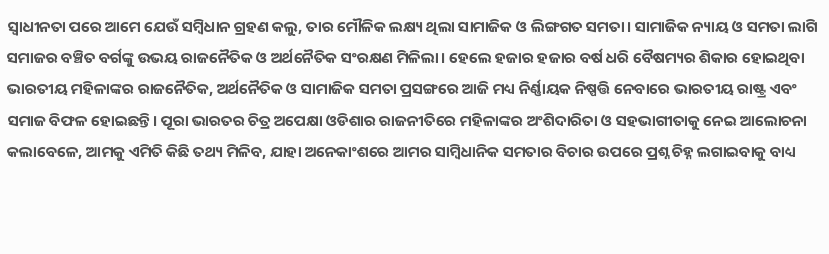ସ୍ଵାଧୀନତା ପରେ ଆମେ ଯେଉଁ ସମ୍ବିଧାନ ଗ୍ରହଣ କଲୁ, ତାର ମୌଳିକ ଲକ୍ଷ୍ୟ ଥିଲା ସାମାଜିକ ଓ ଲିଙ୍ଗଗତ ସମତା। ସାମାଜିକ ନ୍ୟାୟ ଓ ସମତା ଲାଗି ସମାଜର ବଞ୍ଚିତ ବର୍ଗଙ୍କୁ ଉଭୟ ରାଜନୈତିକ ଓ ଅର୍ଥନୈତିକ ସଂରକ୍ଷଣ ମିଳିଲା। ହେଲେ ହଜାର ହଜାର ବର୍ଷ ଧରି ବୈଷମ୍ୟର ଶିକାର ହୋଇଥିବା ଭାରତୀୟ ମହିଳାଙ୍କର ରାଜନୈତିକ, ଅର୍ଥନୈତିକ ଓ ସାମାଜିକ ସମତା ପ୍ରସଙ୍ଗରେ ଆଜି ମଧ୍ୟ ନିର୍ଣ୍ଣାୟକ ନିଷ୍ପତ୍ତି ନେବାରେ ଭାରତୀୟ ରାଷ୍ଟ୍ର ଏବଂ ସମାଜ ବିଫଳ ହୋଇଛନ୍ତି। ପୂରା ଭାରତର ଚିତ୍ର ଅପେକ୍ଷା ଓଡିଶାର ରାଜନୀତିରେ ମହିଳାଙ୍କର ଅଂଶିଦାରିତା ଓ ସହଭାଗୀତାକୁ ନେଇ ଆଲୋଚନା କଲାବେଳେ, ଆମକୁ ଏମିତି କିଛି ତଥ୍ୟ ମିଳିବ, ଯାହା ଅନେକାଂଶରେ ଆମର ସାମ୍ବିଧାନିକ ସମତାର ବିଚାର ଉପରେ ପ୍ରଶ୍ନ ଚିହ୍ନ ଲଗାଇବାକୁ ବାଧ୍ୟ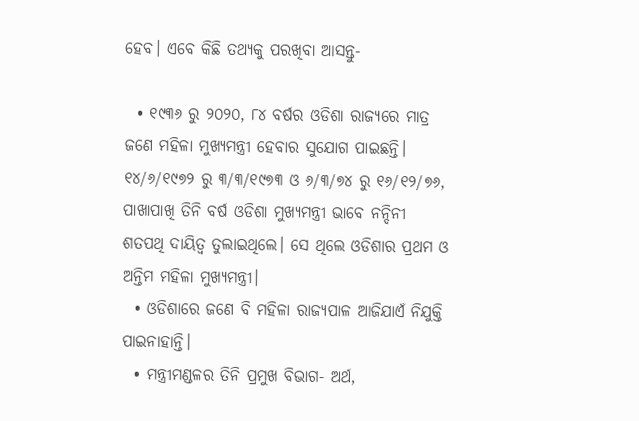ହେବ। ଏବେ କିଛି ତଥ୍ୟକୁ ପରଖିବା ଆସନ୍ତୁ-

  • ୧୯୩୬ ରୁ ୨୦୨୦, ୮୪ ବର୍ଷର ଓଡିଶା ରାଜ୍ୟରେ ମାତ୍ର ଜଣେ ମହିଳା ମୁଖ୍ୟମନ୍ତ୍ରୀ ହେବାର ସୁଯୋଗ ପାଇଛନ୍ତି। ୧୪/୬/୧୯୭୨ ରୁ ୩/୩/୧୯୭୩ ଓ ୬/୩/୭୪ ରୁ ୧୬/୧୨/୭୬, ପାଖାପାଖି ତିନି ବର୍ଷ ଓଡିଶା ମୁଖ୍ୟମନ୍ତ୍ରୀ ଭାବେ ନନ୍ଦିନୀ ଶତପଥି ଦାୟିତ୍ଵ ତୁଲାଇଥିଲେ। ସେ ଥିଲେ ଓଡିଶାର ପ୍ରଥମ ଓ ଅନ୍ତିମ ମହିଳା ମୁଖ୍ୟମନ୍ତ୍ରୀ।
  • ଓଡିଶାରେ ଜଣେ ବି ମହିଳା ରାଜ୍ୟପାଳ ଆଜିଯାଏଁ ନିଯୁକ୍ତି ପାଇନାହାନ୍ତି।
  • ମନ୍ତ୍ରୀମଣ୍ଡଳର ତିନି ପ୍ରମୁଖ ବିଭାଗ- ଅର୍ଥ,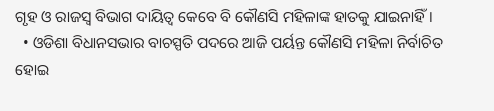ଗୃହ ଓ ରାଜସ୍ୱ ବିଭାଗ ଦାୟିତ୍ଵ କେବେ ବି କୌଣସି ମହିଳାଙ୍କ ହାତକୁ ଯାଇନାହିଁ।
  • ଓଡିଶା ବିଧାନସଭାର ବାଚସ୍ପତି ପଦରେ ଆଜି ପର୍ୟନ୍ତ କୌଣସି ମହିଳା ନିର୍ବାଚିତ ହୋଇ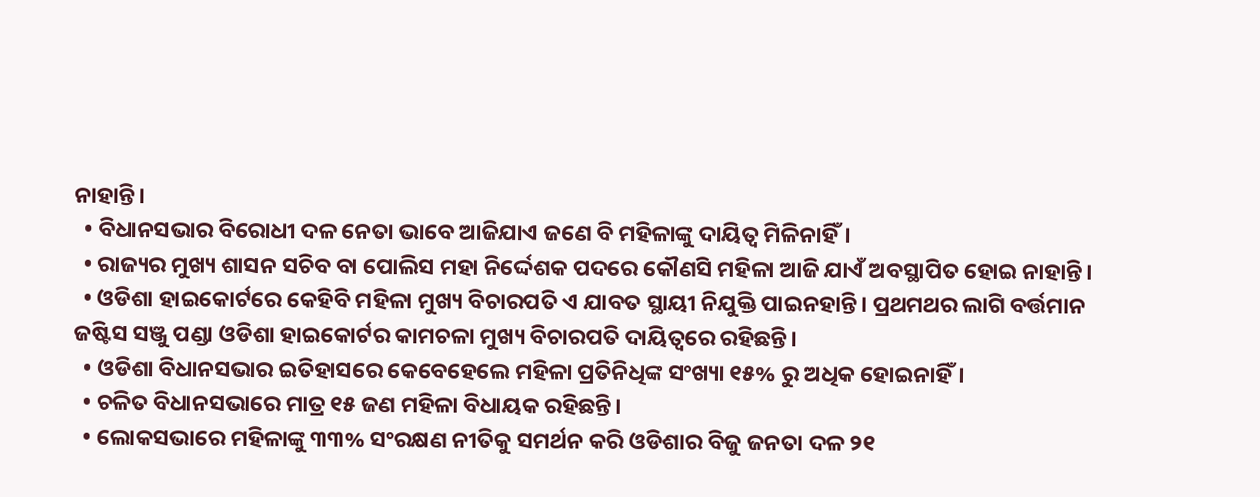ନାହାନ୍ତି।
  • ବିଧାନସଭାର ବିରୋଧୀ ଦଳ ନେତା ଭାବେ ଆଜିଯାଏ ଜଣେ ବି ମହିଳାଙ୍କୁ ଦାୟିତ୍ଵ ମିଳିନାହିଁ।
  • ରାଜ୍ୟର ମୁଖ୍ୟ ଶାସନ ସଚିବ ବା ପୋଲିସ ମହା ନିର୍ଦ୍ଦେଶକ ପଦରେ କୌଣସି ମହିଳା ଆଜି ଯାଏଁ ଅବସ୍ଥାପିତ ହୋଇ ନାହାନ୍ତି।
  • ଓଡିଶା ହାଇକୋର୍ଟରେ କେହିବି ମହିଳା ମୁଖ୍ୟ ବିଚାରପତି ଏ ଯାବତ ସ୍ଥାୟୀ ନିଯୁକ୍ତି ପାଇନହାନ୍ତି। ପ୍ରଥମଥର ଲାଗି ବର୍ତ୍ତମାନ ଜଷ୍ଟିସ ସଞ୍ଜୁ ପଣ୍ଡା ଓଡିଶା ହାଇକୋର୍ଟର କାମଚଳା ମୁଖ୍ୟ ବିଚାରପତି ଦାୟିତ୍ବରେ ରହିଛନ୍ତି।
  • ଓଡିଶା ବିଧାନସଭାର ଇତିହାସରେ କେବେହେଲେ ମହିଳା ପ୍ରତିନିଧିଙ୍କ ସଂଖ୍ୟା ୧୫% ରୁ ଅଧିକ ହୋଇନାହିଁ।
  • ଚଳିତ ବିଧାନସଭାରେ ମାତ୍ର ୧୫ ଜଣ ମହିଳା ବିଧାୟକ ରହିଛନ୍ତି।
  • ଲୋକସଭାରେ ମହିଳାଙ୍କୁ ୩୩% ସଂରକ୍ଷଣ ନୀତିକୁ ସମର୍ଥନ କରି ଓଡିଶାର ବିଜୁ ଜନତା ଦଳ ୨୧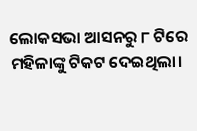ଲୋକସଭା ଆସନରୁ ୮ ଟିରେ ମହିଳାଙ୍କୁ ଟିକଟ ଦେଇଥିଲା।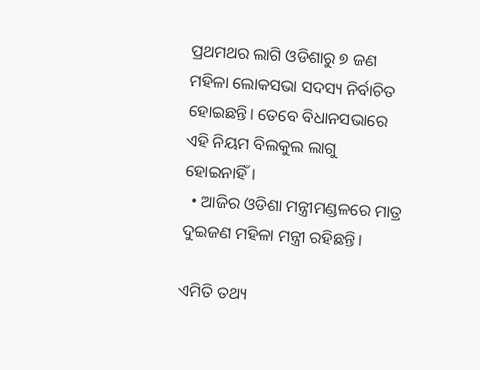ପ୍ରଥମଥର ଲାଗି ଓଡିଶାରୁ ୭ ଜଣ ମହିଳା ଲୋକସଭା ସଦସ୍ୟ ନିର୍ବାଚିତ ହୋଇଛନ୍ତି। ତେବେ ବିଧାନସଭାରେ ଏହି ନିୟମ ବିଲକୁଲ ଲାଗୁ ହୋଇନାହିଁ।
  • ଆଜିର ଓଡିଶା ମନ୍ତ୍ରୀମଣ୍ଡଳରେ ମାତ୍ର ଦୁଇଜଣ ମହିଳା ମନ୍ତ୍ରୀ ରହିଛନ୍ତି।

ଏମିତି ତଥ୍ୟ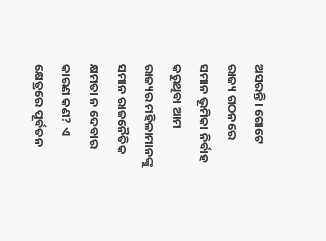ଅସରନ୍ତି। ଗୋଟେ ରାଜ୍ୟ ଗଠନରେ ସମାନ ଭୂମିକା ନିର୍ବାହ କରୁଥିବା ଆମ ରାଜ୍ୟର ମହିଳାମାନଙ୍କୁ ସମାନ ରାଜନୈତିକ କ୍ଷମତା ନ ଦେବାର କାରଣ କଣ? ଏ କ୍ଷେତ୍ରରେ ପୂର୍ବତନ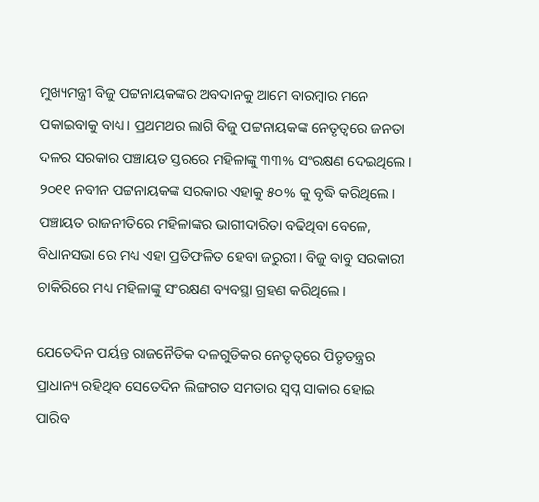ମୁଖ୍ୟମନ୍ତ୍ରୀ ବିଜୁ ପଟ୍ଟନାୟକଙ୍କର ଅବଦାନକୁ ଆମେ ବାରମ୍ବାର ମନେ ପକାଇବାକୁ ବାଧ୍ୟ। ପ୍ରଥମଥର ଲାଗି ବିଜୁ ପଟ୍ଟନାୟକଙ୍କ ନେତୃତ୍ବରେ ଜନତା ଦଳର ସରକାର ପଞ୍ଚାୟତ ସ୍ତରରେ ମହିଳାଙ୍କୁ ୩୩% ସଂରକ୍ଷଣ ଦେଇଥିଲେ। ୨୦୧୧ ନବୀନ ପଟ୍ଟନାୟକଙ୍କ ସରକାର ଏହାକୁ ୫୦% କୁ ବୃଦ୍ଧି କରିଥିଲେ। ପଞ୍ଚାୟତ ରାଜନୀତିରେ ମହିଳାଙ୍କର ଭାଗୀଦାରିତା ବଢିଥିବା ବେଳେ, ବିଧାନସଭା ରେ ମଧ୍ୟ ଏହା ପ୍ରତିଫଳିତ ହେବା ଜରୁରୀ। ବିଜୁ ବାବୁ ସରକାରୀ ଚାକିରିରେ ମଧ୍ୟ ମହିଳାଙ୍କୁ ସଂରକ୍ଷଣ ବ୍ୟବସ୍ଥା ଗ୍ରହଣ କରିଥିଲେ।

ଯେତେଦିନ ପର୍ୟନ୍ତ ରାଜନୈତିକ ଦଳଗୁଡିକର ନେତୃତ୍ବରେ ପିତୃତନ୍ତ୍ରର ପ୍ରାଧାନ୍ୟ ରହିଥିବ ସେତେଦିନ ଲିଙ୍ଗଗତ ସମତାର ସ୍ଵପ୍ନ ସାକାର ହୋଇ ପାରିବ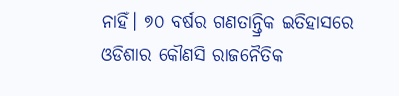ନାହିଁ। ୭୦ ବର୍ଷର ଗଣତାନ୍ତ୍ରିକ ଇତିହାସରେ ଓଡିଶାର କୌଣସି ରାଜନୈତିକ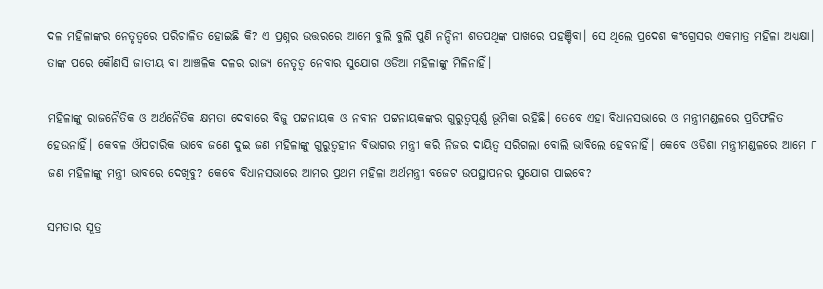ଦଳ ମହିଳାଙ୍କର ନେତୃତ୍ବରେ ପରିଚାଳିତ ହୋଇଛି କି? ଏ ପ୍ରଶ୍ନର ଉତ୍ତରରେ ଆମେ ବୁଲି ବୁଲି ପୁଣି ନନ୍ଦିନୀ ଶତପଥିଙ୍କ ପାଖରେ ପହଞ୍ଚିବା। ସେ ଥିଲେ ପ୍ରଦେଶ କଂଗ୍ରେସର ଏକମାତ୍ର ମହିଳା ଅଧ୍ୟକ୍ଷା। ତାଙ୍କ ପରେ କୌଣସି ଜାତୀୟ ବା ଆଞ୍ଚଳିକ ଦଳର ରାଜ୍ୟ ନେତୃତ୍ଵ ନେବାର ସୁଯୋଗ ଓଡିଆ ମହିଳାଙ୍କୁ ମିଳିନାହିଁ।

ମହିଳାଙ୍କୁ ରାଜନୈତିକ ଓ ଅର୍ଥନୈତିକ କ୍ଷମତା ଦେବାରେ ବିଜୁ ପଟ୍ଟନାୟକ ଓ ନବୀନ ପଟ୍ଟନାୟକଙ୍କର ଗୁରୁତ୍ୱପୂର୍ଣ୍ଣ ଭୂମିକା ରହିଛି। ତେବେ ଏହା ବିଧାନସଭାରେ ଓ ମନ୍ତ୍ରୀମଣ୍ଡଳରେ ପ୍ରତିଫଳିତ ହେଉନାହିଁ। କେବଳ ଔପଚାରିକ ଭାବେ ଜଣେ ଦୁଇ ଜଣ ମହିଳାଙ୍କୁ ଗୁରୁତ୍ଵହୀନ ବିଭାଗର ମନ୍ତ୍ରୀ କରି ନିଜର ଦାୟିତ୍ଵ ସରିଗଲା ବୋଲି ଭାବିଲେ ହେବନାହିଁ। କେବେ ଓଡିଶା ମନ୍ତ୍ରୀମଣ୍ଡଳରେ ଆମେ ୮ ଜଣ ମହିଳାଙ୍କୁ ମନ୍ତ୍ରୀ ଭାବରେ ଦେଖିବୁ? କେବେ ବିଧାନସଭାରେ ଆମର ପ୍ରଥମ ମହିଳା ଅର୍ଥମନ୍ତ୍ରୀ ବଜେଟ ଉପସ୍ଥାପନର ସୁଯୋଗ ପାଇବେ?

ସମତାର ସୂତ୍ର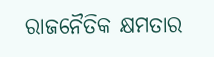ରାଜନୈତିକ କ୍ଷମତାର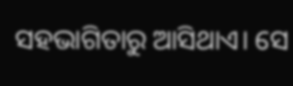ସହଭାଗିତାରୁ ଆସିଥାଏ। ସେ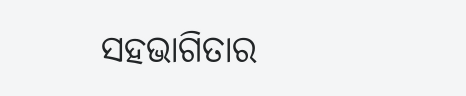ସହଭାଗିତାର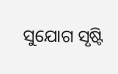ସୁଯୋଗ ସୃଷ୍ଟି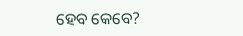ହେବ କେବେ?